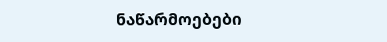ნაწარმოებები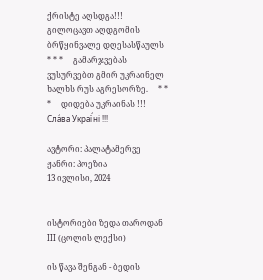ქრისტე აღსდგა!!! გილოცავთ აღდგომის ბრწყინვალე დღესასწაულს     * * *     გამარჯვებას ვუსურვებთ გმირ უკრაინელ ხალხს რუს აგრესორზე.     * * *     დიდება უკრაინას !!! Сла́ва Украї́ні !!!

ავტორი: პალატამერვე
ჟანრი: პოეზია
13 ივლისი, 2024


ისტორიები ზედა თაროდან III (ცოლის ლექსი)

ის წავა შენგან - ბედის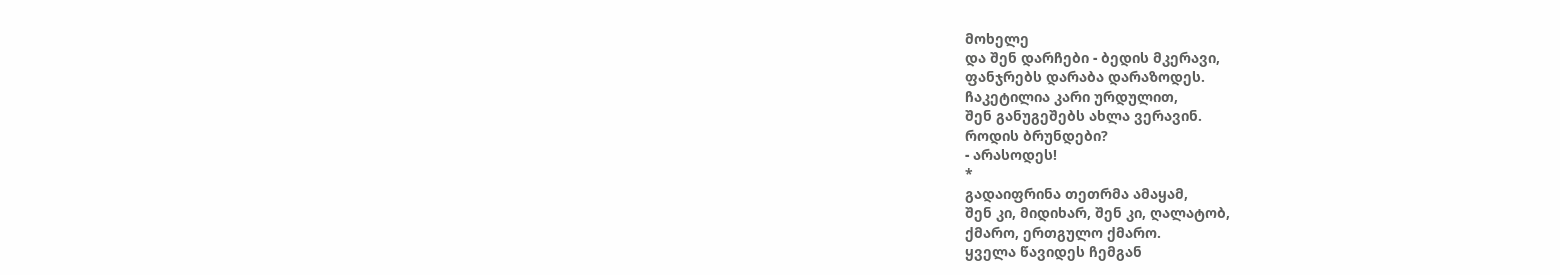მოხელე
და შენ დარჩები - ბედის მკერავი,
ფანჯრებს დარაბა დარაზოდეს.
ჩაკეტილია კარი ურდულით,
შენ განუგეშებს ახლა ვერავინ.
როდის ბრუნდები?
- არასოდეს!
*
გადაიფრინა თეთრმა ამაყამ,
შენ კი, მიდიხარ, შენ კი, ღალატობ,
ქმარო, ერთგულო ქმარო.
ყველა წავიდეს ჩემგან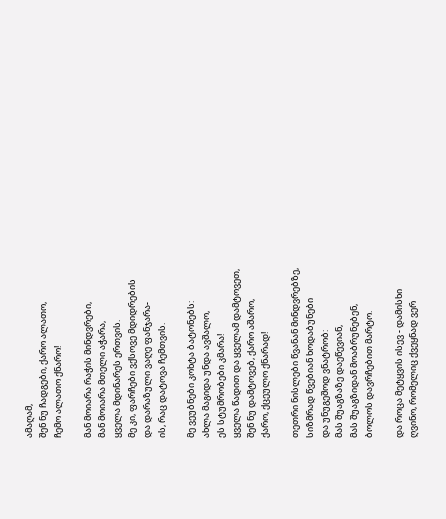ამაღამ,
შენ ნუ ჩადგები, ქარო ალათო,
ჩემო ალათო ქნარო!

მან მოიარა რაჭის მინდვრები,
მან მოიარა მთელი აჭარა,
ყველა მდინარეს ერთვის.
მე კი, ფარჩები ვქსოვე მდიდრების
და დარაზული ვაღე ფანჯარა-
ის, რაც დატოვა ჩემთვის.

მე ვეუბნები კოხტა ბატონებს:
ახლა მაგიდა უნდა ავშალო,
ეს სტუმრობები კმარა!
ყველა წადით და ყველამ დამტოვეთ,
შენ ნუ დამტოვებ, ქარო აშარო,
ქარო, ქცეულო ქნარად!

თეთრი ნისლები წვანან მინდვრებზე,
სიზმრად წვებიან ხოდაბუნები
და უნუგეშოდ ვნატრობ:
მას შუაგზაზე დაეწევიან,
მას შუაგზიდან მოაბრუნებენ,
ბოლოს დავრჩებით მარტო.

და როცა მეტყვის ისევ - დამისხი
ღვინო, რომელიც ქვეყნად ვერ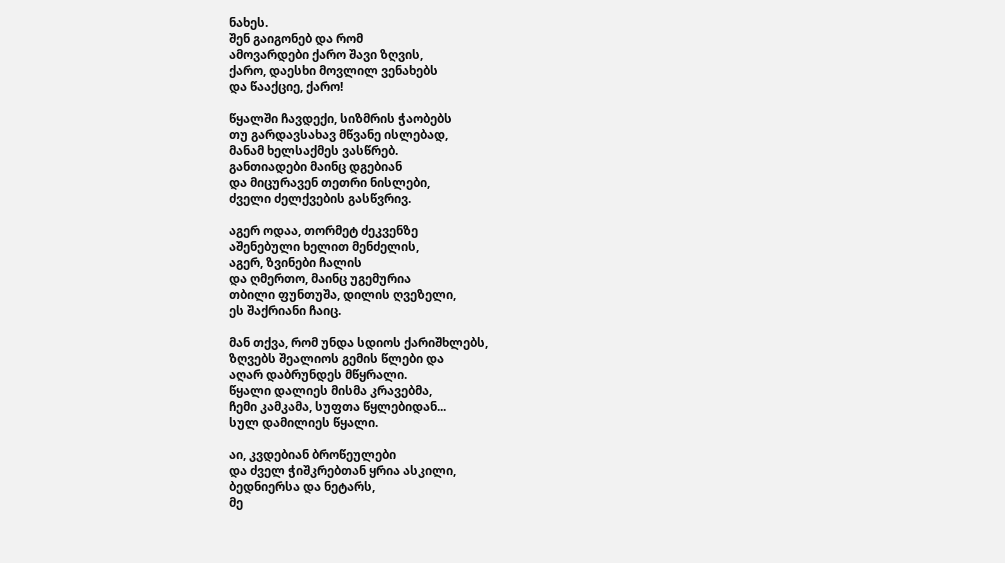ნახეს.
შენ გაიგონებ და რომ
ამოვარდები ქარო შავი ზღვის,
ქარო, დაესხი მოვლილ ვენახებს
და წააქციე, ქარო!

წყალში ჩავდექი, სიზმრის ჭაობებს
თუ გარდავსახავ მწვანე ისლებად,
მანამ ხელსაქმეს ვასწრებ.
განთიადები მაინც დგებიან
და მიცურავენ თეთრი ნისლები,
ძველი ძელქვების გასწვრივ.

აგერ ოდაა, თორმეტ ძეკვენზე
აშენებული ხელით მენძელის,
აგერ, ზვინები ჩალის
და ღმერთო, მაინც უგემურია
თბილი ფუნთუშა, დილის ღვეზელი,
ეს შაქრიანი ჩაიც.

მან თქვა, რომ უნდა სდიოს ქარიშხლებს,
ზღვებს შეალიოს გემის წლები და
აღარ დაბრუნდეს მწყრალი.
წყალი დალიეს მისმა კრავებმა,
ჩემი კამკამა, სუფთა წყლებიდან...
სულ დამილიეს წყალი.

აი, კვდებიან ბროწეულები
და ძველ ჭიშკრებთან ყრია ასკილი,
ბედნიერსა და ნეტარს,
მე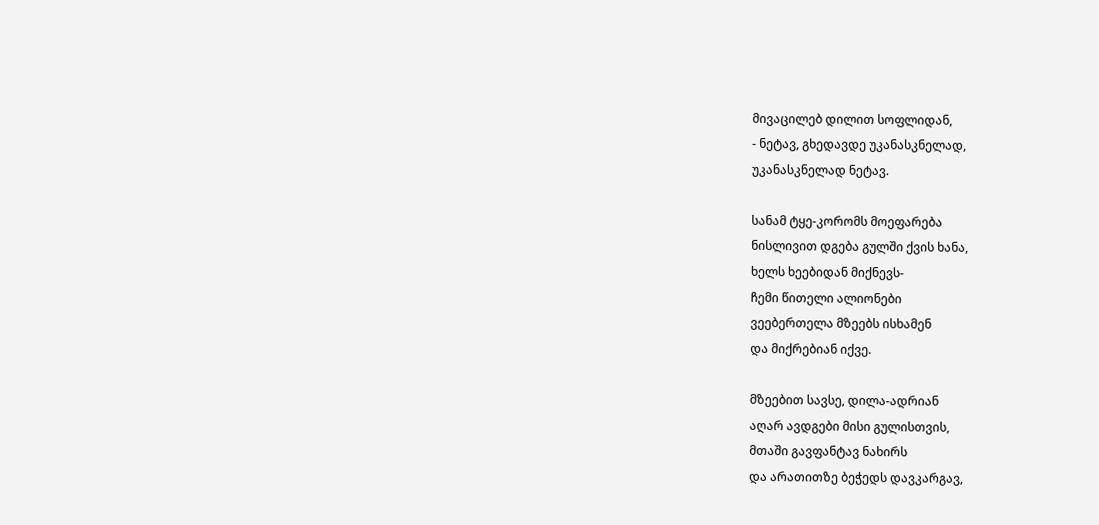მივაცილებ დილით სოფლიდან,
- ნეტავ, გხედავდე უკანასკნელად,
უკანასკნელად ნეტავ.

სანამ ტყე-კორომს მოეფარება
ნისლივით დგება გულში ქვის ხანა,
ხელს ხეებიდან მიქნევს-
ჩემი წითელი ალიონები
ვეებერთელა მზეებს ისხამენ
და მიქრებიან იქვე.

მზეებით სავსე, დილა-ადრიან
აღარ ავდგები მისი გულისთვის,
მთაში გავფანტავ ნახირს
და არათითზე ბეჭედს დავკარგავ,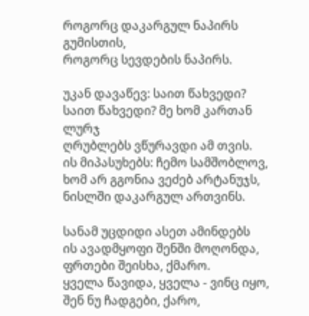როგორც დაკარგულ ნაპირს გუმისთის,
როგორც სევდების ნაპირს.

უკან დავაწევ: საით წახვედი?
საით წახვედი? მე ხომ კართან ლურჯ
ღრუბლებს ვწურავდი ამ თვის.
ის მიპასუხებს: ჩემო სამშობლოვ,
ხომ არ გგონია ვეძებ არტანუჯს,
ნისლში დაკარგულ ართვინს.

სანამ უცდიდი ასეთ ამინდებს
ის ავადმყოფი შენში მოღონდა,
ფრთები შეისხა, ქმარო.
ყველა წავიდა, ყველა - ვინც იყო,
შენ ნუ ჩადგები, ქარო,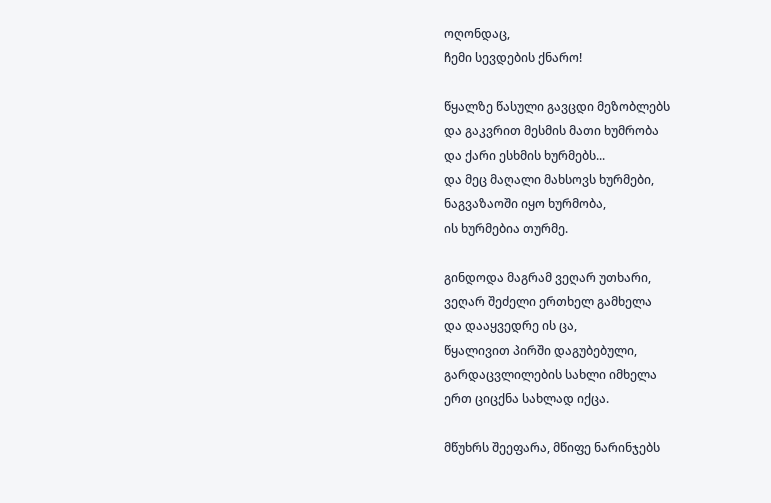ოღონდაც,
ჩემი სევდების ქნარო!

წყალზე წასული გავცდი მეზობლებს
და გაკვრით მესმის მათი ხუმრობა
და ქარი ესხმის ხურმებს...
და მეც მაღალი მახსოვს ხურმები,
ნაგვაზაოში იყო ხურმობა,
ის ხურმებია თურმე.

გინდოდა მაგრამ ვეღარ უთხარი,
ვეღარ შეძელი ერთხელ გამხელა
და დააყვედრე ის ცა,
წყალივით პირში დაგუბებული,
გარდაცვლილების სახლი იმხელა
ერთ ციცქნა სახლად იქცა.

მწუხრს შეეფარა, მწიფე ნარინჯებს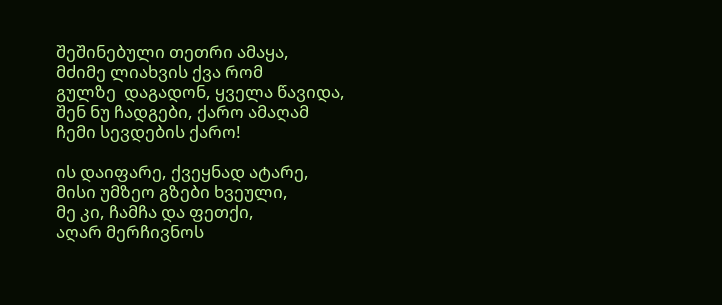შეშინებული თეთრი ამაყა,
მძიმე ლიახვის ქვა რომ
გულზე  დაგადონ, ყველა წავიდა,
შენ ნუ ჩადგები, ქარო ამაღამ
ჩემი სევდების ქარო!

ის დაიფარე, ქვეყნად ატარე,
მისი უმზეო გზები ხვეული,
მე კი, ჩამჩა და ფეთქი,
აღარ მერჩივნოს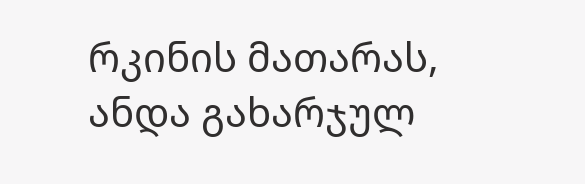რკინის მათარას,
ანდა გახარჯულ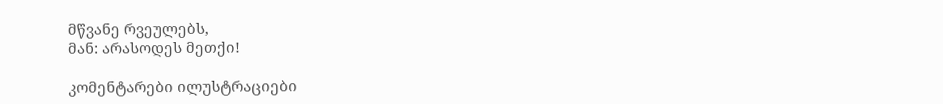მწვანე რვეულებს,
მან: არასოდეს მეთქი!

კომენტარები ილუსტრაციები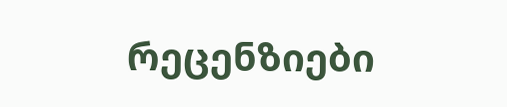რეცენზიები